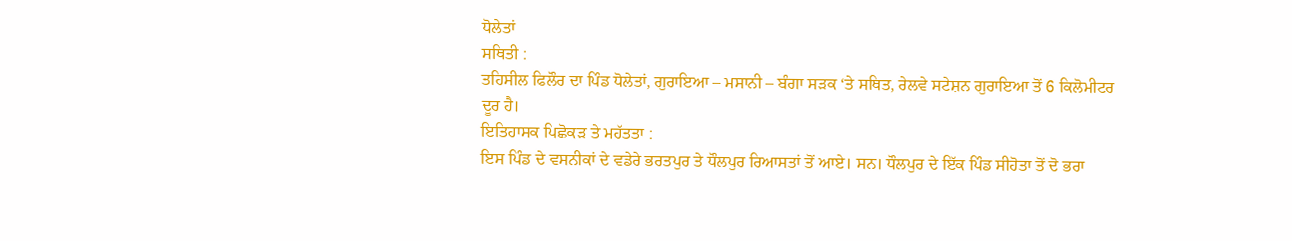ਧੋਲੇਤਾਂ
ਸਥਿਤੀ :
ਤਹਿਸੀਲ ਫਿਲੌਰ ਦਾ ਪਿੰਡ ਧੋਲੇਤਾਂ, ਗੁਰਾਇਆ – ਮਸਾਨੀ – ਬੰਗਾ ਸੜਕ ‘ਤੇ ਸਥਿਤ, ਰੇਲਵੇ ਸਟੇਸ਼ਨ ਗੁਰਾਇਆ ਤੋਂ 6 ਕਿਲੋਮੀਟਰ ਦੂਰ ਹੈ।
ਇਤਿਹਾਸਕ ਪਿਛੋਕੜ ਤੇ ਮਹੱਤਤਾ :
ਇਸ ਪਿੰਡ ਦੇ ਵਸਨੀਕਾਂ ਦੇ ਵਡੇਰੇ ਭਰਤਪੁਰ ਤੇ ਧੌਲਪੁਰ ਰਿਆਸਤਾਂ ਤੋਂ ਆਏ। ਸਨ। ਧੌਲਪੁਰ ਦੇ ਇੱਕ ਪਿੰਡ ਸੀਹੋਤਾ ਤੋਂ ਦੋ ਭਰਾ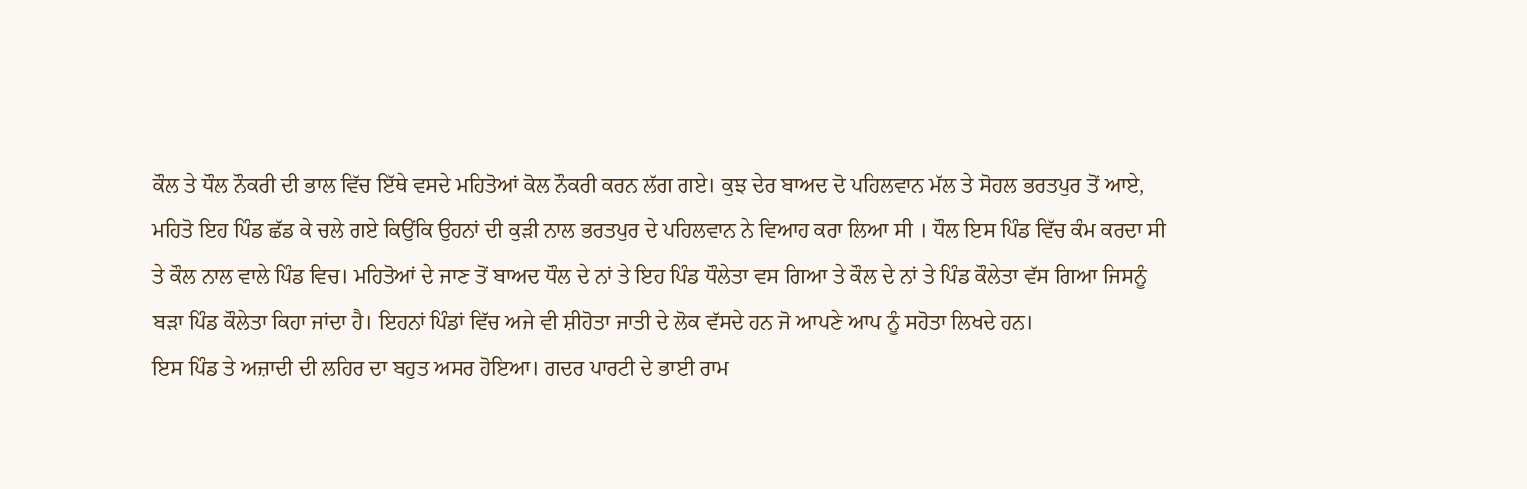ਕੌਲ ਤੇ ਧੌਲ ਨੌਕਰੀ ਦੀ ਭਾਲ ਵਿੱਚ ਇੱਥੇ ਵਸਦੇ ਮਹਿਤੋਆਂ ਕੋਲ ਨੌਕਰੀ ਕਰਨ ਲੱਗ ਗਏ। ਕੁਝ ਦੇਰ ਬਾਅਦ ਦੋ ਪਹਿਲਵਾਨ ਮੱਲ ਤੇ ਸੋਹਲ ਭਰਤਪੁਰ ਤੋਂ ਆਏ, ਮਹਿਤੋ ਇਹ ਪਿੰਡ ਛੱਡ ਕੇ ਚਲੇ ਗਏ ਕਿਉਂਕਿ ਉਹਨਾਂ ਦੀ ਕੁੜੀ ਨਾਲ ਭਰਤਪੁਰ ਦੇ ਪਹਿਲਵਾਨ ਨੇ ਵਿਆਹ ਕਰਾ ਲਿਆ ਸੀ । ਧੌਲ ਇਸ ਪਿੰਡ ਵਿੱਚ ਕੰਮ ਕਰਦਾ ਸੀ ਤੇ ਕੌਲ ਨਾਲ ਵਾਲੇ ਪਿੰਡ ਵਿਚ। ਮਹਿਤੋਆਂ ਦੇ ਜਾਣ ਤੋਂ ਬਾਅਦ ਧੌਲ ਦੇ ਨਾਂ ਤੇ ਇਹ ਪਿੰਡ ਧੌਲੇਤਾ ਵਸ ਗਿਆ ਤੇ ਕੌਲ ਦੇ ਨਾਂ ਤੇ ਪਿੰਡ ਕੌਲੇਤਾ ਵੱਸ ਗਿਆ ਜਿਸਨੂੰ ਬੜਾ ਪਿੰਡ ਕੌਲੇਤਾ ਕਿਹਾ ਜਾਂਦਾ ਹੈ। ਇਹਨਾਂ ਪਿੰਡਾਂ ਵਿੱਚ ਅਜੇ ਵੀ ਸ਼ੀਹੋਤਾ ਜਾਤੀ ਦੇ ਲੋਕ ਵੱਸਦੇ ਹਨ ਜੋ ਆਪਣੇ ਆਪ ਨੂੰ ਸਹੋਤਾ ਲਿਖਦੇ ਹਨ।
ਇਸ ਪਿੰਡ ਤੇ ਅਜ਼ਾਦੀ ਦੀ ਲਹਿਰ ਦਾ ਬਹੁਤ ਅਸਰ ਹੋਇਆ। ਗਦਰ ਪਾਰਟੀ ਦੇ ਭਾਈ ਰਾਮ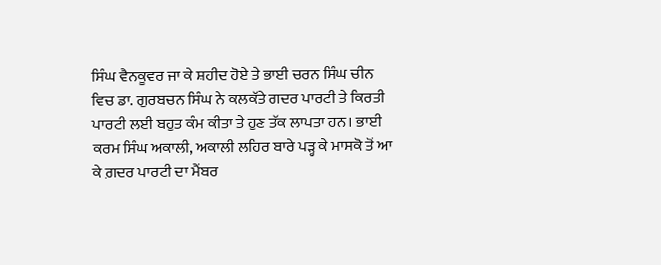ਸਿੰਘ ਵੈਨਕੂਵਰ ਜਾ ਕੇ ਸ਼ਹੀਦ ਹੋਏ ਤੇ ਭਾਈ ਚਰਨ ਸਿੰਘ ਚੀਨ ਵਿਚ ਡਾ. ਗੁਰਬਚਨ ਸਿੰਘ ਨੇ ਕਲਕੱਤੇ ਗਦਰ ਪਾਰਟੀ ਤੇ ਕਿਰਤੀ ਪਾਰਟੀ ਲਈ ਬਹੁਤ ਕੰਮ ਕੀਤਾ ਤੇ ਹੁਣ ਤੱਕ ਲਾਪਤਾ ਹਨ। ਭਾਈ ਕਰਮ ਸਿੰਘ ਅਕਾਲੀ, ਅਕਾਲੀ ਲਹਿਰ ਬਾਰੇ ਪੜ੍ਹ ਕੇ ਮਾਸਕੋ ਤੋਂ ਆ ਕੇ ਗ਼ਦਰ ਪਾਰਟੀ ਦਾ ਮੈਂਬਰ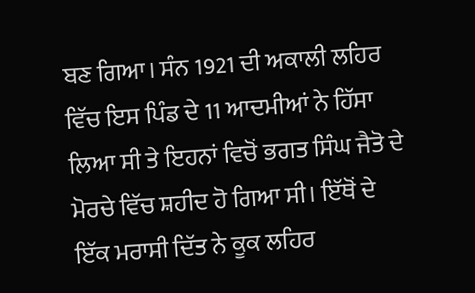ਬਣ ਗਿਆ। ਸੰਨ 1921 ਦੀ ਅਕਾਲੀ ਲਹਿਰ ਵਿੱਚ ਇਸ ਪਿੰਡ ਦੇ 11 ਆਦਮੀਆਂ ਨੇ ਹਿੱਸਾ ਲਿਆ ਸੀ ਤੇ ਇਹਨਾਂ ਵਿਚੋਂ ਭਗਤ ਸਿੰਘ ਜੈਤੋ ਦੇ ਮੋਰਚੇ ਵਿੱਚ ਸ਼ਹੀਦ ਹੋ ਗਿਆ ਸੀ। ਇੱਥੋਂ ਦੇ ਇੱਕ ਮਰਾਸੀ ਦਿੱਤ ਨੇ ਕੂਕ ਲਹਿਰ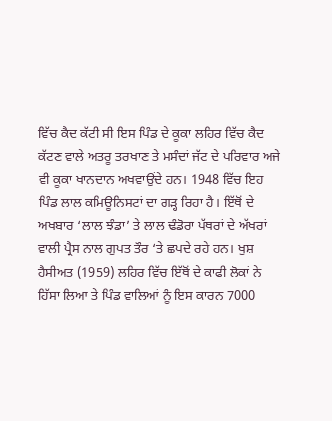ਵਿੱਚ ਕੈਦ ਕੱਟੀ ਸੀ ਇਸ ਪਿੰਡ ਦੇ ਕੂਕਾ ਲਹਿਰ ਵਿੱਚ ਕੈਦ ਕੱਟਣ ਵਾਲੇ ਅਤਰੂ ਤਰਖਾਣ ਤੇ ਮਸੰਦਾਂ ਜੱਟ ਦੇ ਪਰਿਵਾਰ ਅਜੇ ਵੀ ਕੂਕਾ ਖਾਨਦਾਨ ਅਖਵਾਉਂਦੇ ਹਨ। 1948 ਵਿੱਚ ਇਹ ਪਿੰਡ ਲਾਲ ਕਮਿਊਨਿਸਟਾਂ ਦਾ ਗੜ੍ਹ ਰਿਹਾ ਹੈ। ਇੱਥੋਂ ਦੇ ਅਖਬਾਰ ‘ਲਾਲ ਝੰਡਾ’ ਤੇ ਲਾਲ ਢੰਡੋਰਾ ਪੱਥਰਾਂ ਦੇ ਅੱਖਰਾਂ ਵਾਲੀ ਪ੍ਰੈਸ ਨਾਲ ਗੁਪਤ ਤੌਰ ‘ਤੇ ਛਪਦੇ ਰਹੇ ਹਨ। ਖੁਸ਼ ਹੈਸੀਅਤ (1959) ਲਹਿਰ ਵਿੱਚ ਇੱਥੋਂ ਦੇ ਕਾਫੀ ਲੋਕਾਂ ਨੇ ਹਿੱਸਾ ਲਿਆ ਤੇ ਪਿੰਡ ਵਾਲਿਆਂ ਨੂੰ ਇਸ ਕਾਰਨ 7000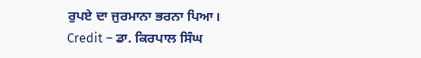ਰੁਪਏ ਦਾ ਜੁਰਮਾਨਾ ਭਰਨਾ ਪਿਆ।
Credit – ਡਾ. ਕਿਰਪਾਲ ਸਿੰਘ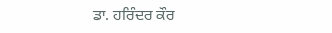ਡਾ. ਹਰਿੰਦਰ ਕੌਰ